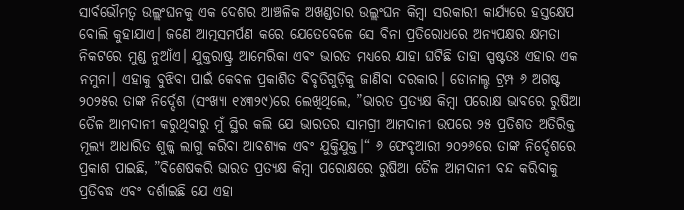ସାର୍ବଭୌମତ୍ୱ ଉଲ୍ଲଂଘନକୁ ଏକ ଦେଶର ଆଞ୍ଚଳିକ ଅଖଣ୍ଡତାର ଉଲ୍ଲଂଘନ କିମ୍ବା ସରକାରୀ କାର୍ଯ୍ୟରେ ହସ୍ତକ୍ଷେପ ବୋଲି କୁହାଯାଏ। ଜଣେ ଆତ୍ମସମର୍ପଣ କରେ ଯେତେବେଳେ ସେ ବିନା ପ୍ରତିରୋଧରେ ଅନ୍ୟପକ୍ଷର କ୍ଷମତା ନିକଟରେ ମୁଣ୍ଡ ନୁଆଁଏ। ଯୁକ୍ତରାଷ୍ଟ୍ର ଆମେରିକା ଏବଂ ଭାରତ ମଧ୍ୟରେ ଯାହା ଘଟିଛି ତାହା ସ୍ପଷ୍ଟତଃ ଏହାର ଏକ ନମୁନା। ଏହାକୁ ବୁଝିବା ପାଇଁ କେବଳ ପ୍ରକାଶିତ ବିବୃତିଗୁଡ଼ିକୁ ଜାଣିବା ଦରକାର। ଡୋନାଲ୍ଡ ଟ୍ରମ୍ପ ୬ ଅଗଷ୍ଟ ୨୦୨୫ର ତାଙ୍କ ନିର୍ଦ୍ଦେଶ (ସଂଖ୍ୟା ୧୪୩୨୯)ରେ ଲେଖିଥିଲେ, ”ଭାରତ ପ୍ରତ୍ୟକ୍ଷ କିମ୍ବା ପରୋକ୍ଷ ଭାବରେ ରୁଷିଆ ତୈଳ ଆମଦାନୀ କରୁଥିବାରୁ ମୁଁ ସ୍ଥିର କଲି ଯେ ଭାରତର ସାମଗ୍ରୀ ଆମଦାନୀ ଉପରେ ୨୫ ପ୍ରତିଶତ ଅତିରିକ୍ତ ମୂଲ୍ୟ ଆଧାରିତ ଶୁଳ୍କ ଲାଗୁ କରିବା ଆବଶ୍ୟକ ଏବଂ ଯୁକ୍ତିଯୁକ୍ତ।“ ୬ ଫେବୃଆରୀ ୨୦୨୬ରେ ତାଙ୍କ ନିର୍ଦ୍ଦେଶରେ ପ୍ରକାଶ ପାଇଛି, ”ବିଶେଷକରି ଭାରତ ପ୍ରତ୍ୟକ୍ଷ କିମ୍ବା ପରୋକ୍ଷରେ ରୁଷିଆ ତୈଳ ଆମଦାନୀ ବନ୍ଦ କରିବାକୁ ପ୍ରତିବଦ୍ଧ ଏବଂ ଦର୍ଶାଇଛି ଯେ ଏହା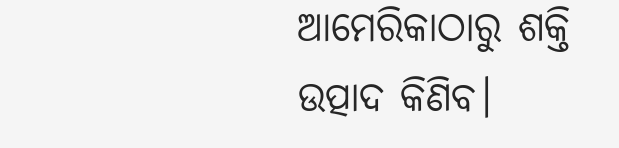ଆମେରିକାଠାରୁ ଶକ୍ତି ଉତ୍ପାଦ କିଣିବ।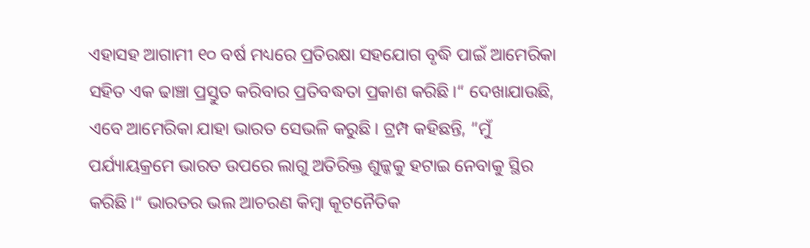ଏହାସହ ଆଗାମୀ ୧୦ ବର୍ଷ ମଧ୍ୟରେ ପ୍ରତିରକ୍ଷା ସହଯୋଗ ବୃଦ୍ଧି ପାଇଁ ଆମେରିକା ସହିତ ଏକ ଢାଞ୍ଚା ପ୍ରସ୍ତୁତ କରିବାର ପ୍ରତିବଦ୍ଧତା ପ୍ରକାଶ କରିଛି।“ ଦେଖାଯାଉଛି, ଏବେ ଆମେରିକା ଯାହା ଭାରତ ସେଭଳି କରୁଛି। ଟ୍ରମ୍ପ କହିଛନ୍ତି, ”ମୁଁ ପର୍ଯ୍ୟାୟକ୍ରମେ ଭାରତ ଉପରେ ଲାଗୁ ଅତିରିକ୍ତ ଶୁଳ୍କକୁ ହଟାଇ ନେବାକୁ ସ୍ଥିର କରିଛି।“ ଭାରତର ଭଲ ଆଚରଣ କିମ୍ବା କୂଟନୈତିକ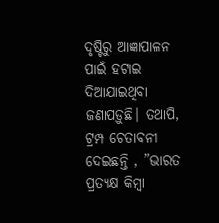ଦୃଷ୍ଟିରୁ ଆଜ୍ଞାପାଳନ ପାଇଁ ହଟାଇ ଦିଆଯାଇଥିବା ଜଣାପଡ଼ୁଛି। ତଥାପି, ଟ୍ରମ୍ପ ଚେତାବନୀ ଦେଇଛନ୍ତି , ”ଭାରତ ପ୍ରତ୍ୟକ୍ଷ କିମ୍ବା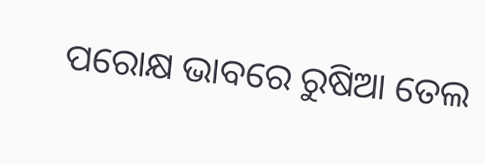ପରୋକ୍ଷ ଭାବରେ ରୁଷିଆ ତେଲ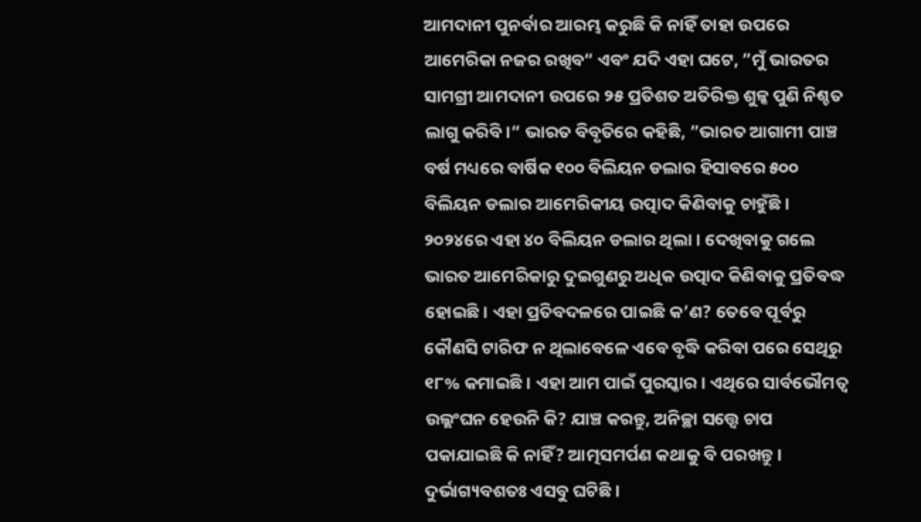ଆମଦାନୀ ପୁନର୍ବାର ଆରମ୍ଭ କରୁଛି କି ନାହିଁ ତାହା ଉପରେ ଆମେରିକା ନଜର ରଖିବ“ ଏବଂ ଯଦି ଏହା ଘଟେ, ”ମୁଁ ଭାରତର ସାମଗ୍ରୀ ଆମଦାନୀ ଉପରେ ୨୫ ପ୍ରତିଶତ ଅତିରିକ୍ତ ଶୁଳ୍କ ପୁଣି ନିଶ୍ଚତ ଲାଗୁ କରିବି।“ ଭାରତ ବିବୃତିରେ କହିଛି, ”ଭାରତ ଆଗାମୀ ପାଞ୍ଚ ବର୍ଷ ମଧ୍ୟରେ ବାର୍ଷିକ ୧୦୦ ବିଲିୟନ ଡଲାର ହିସାବରେ ୫୦୦ ବିଲିୟନ ଡଲାର ଆମେରିକୀୟ ଉତ୍ପାଦ କିଣିବାକୁ ଚାହୁଁଛି। ୨୦୨୪ରେ ଏହା ୪୦ ବିଲିୟନ ଡଲାର ଥିଲା। ଦେଖିବାକୁ ଗଲେ ଭାରତ ଆମେରିକାରୁ ଦୁଇଗୁଣରୁ ଅଧିକ ଉତ୍ପାଦ କିଣିବାକୁ ପ୍ରତିବଦ୍ଧ ହୋଇଛି। ଏହା ପ୍ରତିବଦଳରେ ପାଇଛି କ’ଣ? ତେବେ ପୂର୍ବରୁ କୌଣସି ଟାରିଫ ନ ଥିଲାବେଳେ ଏବେ ବୃଦ୍ଧି କରିବା ପରେ ସେଥିରୁ ୧୮% କମାଇଛି। ଏହା ଆମ ପାଇଁ ପୁରସ୍କାର। ଏଥିରେ ସାର୍ବଭୌମତ୍ୱ ଉଲ୍ଲଂଘନ ହେଉନି କି? ଯାଞ୍ଚ କରନ୍ତୁ, ଅନିଚ୍ଛା ସତ୍ତ୍ୱେ ଚାପ ପକାଯାଇଛି କି ନାହିଁ? ଆତ୍ମସମର୍ପଣ କଥାକୁ ବି ପରଖନ୍ତୁ। ଦୁର୍ଭାଗ୍ୟବଶତଃ ଏସବୁ ଘଟିଛି।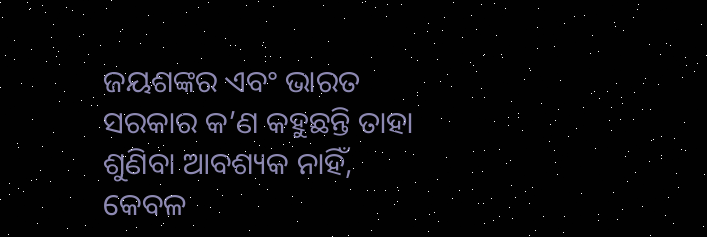ଜୟଶଙ୍କର ଏବଂ ଭାରତ ସରକାର କ’ଣ କହୁଛନ୍ତି ତାହା ଶୁଣିବା ଆବଶ୍ୟକ ନାହିଁ, କେବଳ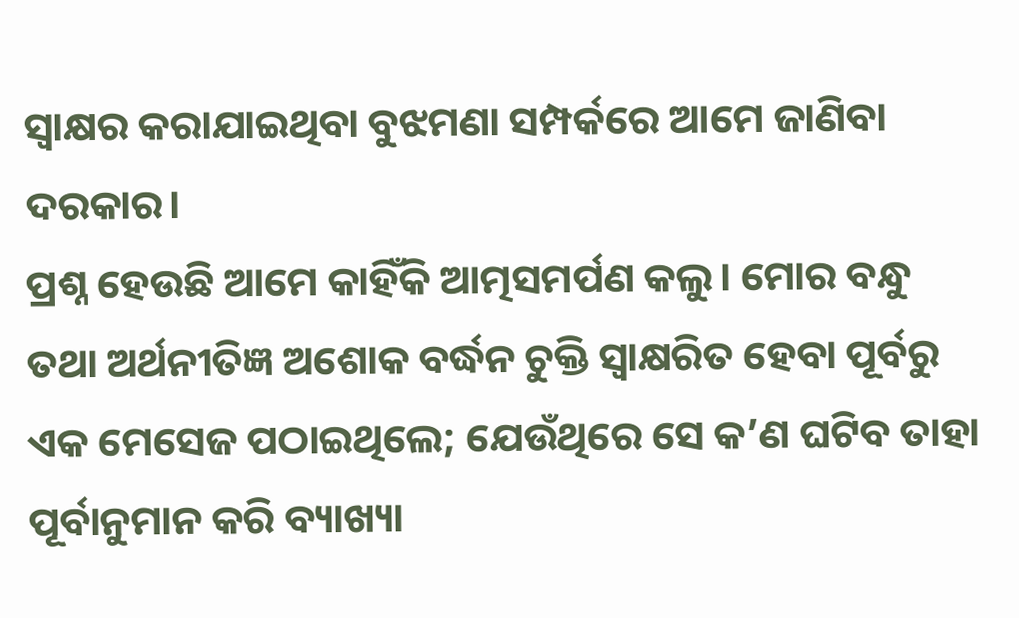ସ୍ବାକ୍ଷର କରାଯାଇଥିବା ବୁଝମଣା ସମ୍ପର୍କରେ ଆମେ ଜାଣିବା ଦରକାର।
ପ୍ରଶ୍ନ ହେଉଛି ଆମେ କାହିଁକି ଆତ୍ମସମର୍ପଣ କଲୁ। ମୋର ବନ୍ଧୁ ତଥା ଅର୍ଥନୀତିଜ୍ଞ ଅଶୋକ ବର୍ଦ୍ଧନ ଚୁକ୍ତି ସ୍ବାକ୍ଷରିତ ହେବା ପୂର୍ବରୁ ଏକ ମେସେଜ ପଠାଇଥିଲେ; ଯେଉଁଥିରେ ସେ କ’ଣ ଘଟିବ ତାହା ପୂର୍ବାନୁମାନ କରି ବ୍ୟାଖ୍ୟା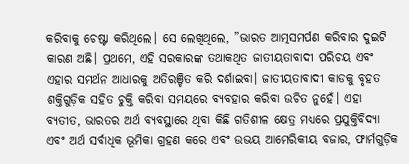କରିବାକୁ ଚେଷ୍ଟା କରିଥିଲେ। ସେ ଲେଖିଥିଲେ, ”ଭାରତ ଆତ୍ମସମର୍ପଣ କରିବାର ଦୁଇଟି କାରଣ ଅଛି। ପ୍ରଥମେ, ଏହି ସରକାରଙ୍କ ତଥାକଥିତ ଜାତୀୟତାବାଦୀ ପରିଚୟ ଏବଂ ଏହାର ସମର୍ଥନ ଆଧାରକୁ ଅତିରଞ୍ଚିତ କରି ଦର୍ଶାଇବା। ଜାତୀୟତାବାଦୀ କାଡକୁ ବୃହତ ଶକ୍ତିଗୁଡ଼ିକ ସହିତ ଚୁକ୍ତି କରିବା ସମୟରେ ବ୍ୟବହାର କରିବା ଉଚିତ ନୁହେଁ। ଏହା ବ୍ୟତୀତ, ଭାରତର ଅର୍ଥ ବ୍ୟବସ୍ଥାରେ ଥିବା କିଛି ଗତିଶୀଳ କ୍ଷେତ୍ର ମଧ୍ୟରେ ପ୍ରଯୁକ୍ତିବିଦ୍ୟା ଏବଂ ଅର୍ଥ ସର୍ବାଧିକ ଭୂମିକା ଗ୍ରହଣ କରେ ଏବଂ ଉଭୟ ଆମେରିକୀୟ ବଜାର, ଫାର୍ମଗୁଡ଼ିକ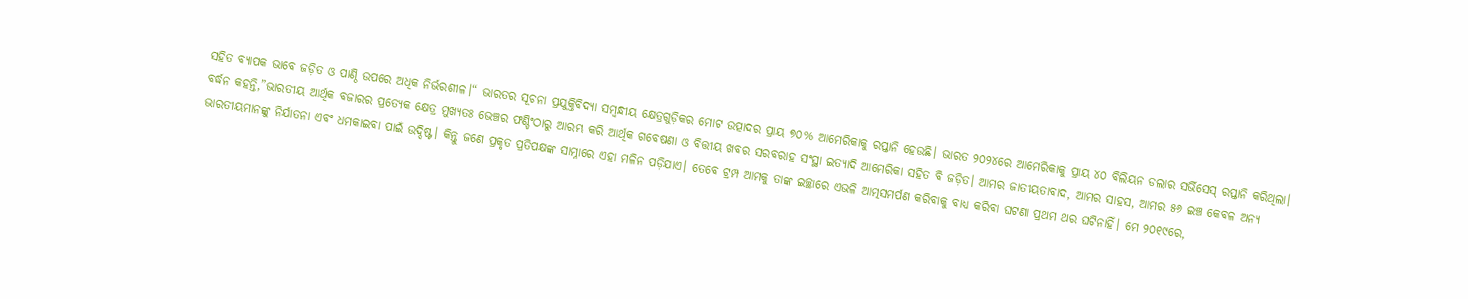ସହିତ ବ୍ୟାପକ ଭାବେ ଜଡ଼ିତ ଓ ପାଣ୍ଠି ଉପରେ ଅଧିକ ନିର୍ଭରଶୀଳ।“ ଭାରତର ସୂଚନା ପ୍ରଯୁକ୍ତିବିଦ୍ୟା ସମ୍ବନ୍ଧୀୟ କ୍ଷେତ୍ରଗୁଡ଼ିକର ମୋଟ ଉତ୍ପାଦର ପ୍ରାୟ ୭୦% ଆମେରିକାକୁ ରପ୍ତାନି ହେଉଛି। ଭାରତ ୨୦୨୪ରେ ଆମେରିକାକୁ ପ୍ରାୟ ୪୦ ବିଲିୟନ ଡଲାର ସର୍ଭିସେସ୍ ରପ୍ତାନି କରିଥିଲା। ବର୍ଦ୍ଧନ କହନ୍ତି,”ଭାରତୀୟ ଆର୍ଥିକ ବଜାରର ପ୍ରତ୍ୟେକ କ୍ଷେତ୍ର ମୁଖ୍ୟତଃ ଭେଞ୍ଚର ଫଣ୍ଡିଂଠାରୁ ଆରମ୍ଭ କରି ଆର୍ଥିକ ଗବେଷଣା ଓ ବିତ୍ତୀୟ ଖବର ସରବରାହ ସଂସ୍ଥା ଇତ୍ୟାଦି ଆମେରିକା ସହିତ ବି ଜଡ଼ିତ। ଆମର ଜାତୀୟତାବାଦ, ଆମର ସାହସ, ଆମର ୫୬ ଇଞ୍ଚ କେବଳ ଅନ୍ୟ ଭାରତୀୟମାନଙ୍କୁ ନିର୍ଯାତନା ଏବଂ ଧମକାଇବା ପାଇଁ ଉଦ୍ଦିଷ୍ଟ। କିନ୍ତୁ ଜଣେ ପ୍ରକୃତ ପ୍ରତିପକ୍ଷଙ୍କ ସାମ୍ନାରେ ଏହା ମଳିନ ପଡ଼ିଯାଏ। ତେବେ ଟ୍ରମ୍ପ ଆମକୁ ତାଙ୍କ ଇଚ୍ଛାରେ ଏଭଳି ଆତ୍ମସମର୍ପଣ କରିବାକୁ ବାଧ୍ୟ କରିବା ଘଟଣା ପ୍ରଥମ ଥର ଘଟିନାହିଁ। ମେ ୨୦୧୯ରେ,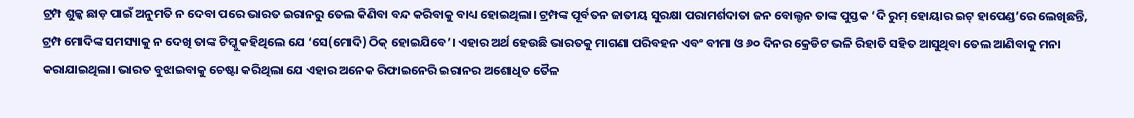ଟ୍ରମ୍ପ ଶୁଳ୍କ ଛାଡ଼ ପାଇଁ ଅନୁମତି ନ ଦେବା ପରେ ଭାରତ ଇରାନରୁ ତେଲ କିଣିବା ବନ୍ଦ କରିବାକୁ ବାଧ୍ୟ ହୋଇଥିଲା। ଟ୍ରମ୍ପଙ୍କ ପୂର୍ବତନ ଜାତୀୟ ସୁରକ୍ଷା ପରାମର୍ଶଦାତା ଜନ ବୋଲ୍ଟନ ତାଙ୍କ ପୁସ୍ତକ ‘ଦି ରୁମ୍ ହୋୟାର ଇଟ୍ ହାପେଣ୍ଡ’ରେ ଲେଖିଛନ୍ତି, ଟ୍ରମ୍ପ ମୋଦିଙ୍କ ସମସ୍ୟାକୁ ନ ଦେଖି ତାଙ୍କ ଟିମ୍କୁ କହିଥିଲେ ଯେ ‘ସେ(ମୋଦି) ଠିକ୍ ହୋଇଯିବେ’। ଏହାର ଅର୍ଥ ହେଉଛି ଭାରତକୁ ମାଗଣା ପରିବହନ ଏବଂ ବୀମା ଓ ୬୦ ଦିନର କ୍ରେଡିଟ ଭଳି ରିହାତି ସହିତ ଆସୁଥିବା ତେଲ ଆଣିବାକୁ ମନା କରାଯାଇଥିଲା। ଭାରତ ବୁଝାଇବାକୁ ଚେଷ୍ଟା କରିଥିଲା ଯେ ଏହାର ଅନେକ ରିଫାଇନେରି ଇରାନର ଅଶୋଧିତ ତୈଳ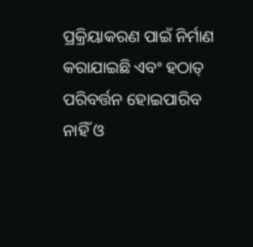ପ୍ରକ୍ରିୟାକରଣ ପାଇଁ ନିର୍ମାଣ କରାଯାଇଛି ଏବଂ ହଠାତ୍ ପରିବର୍ତ୍ତନ ହୋଇପାରିବ ନାହିଁ ଓ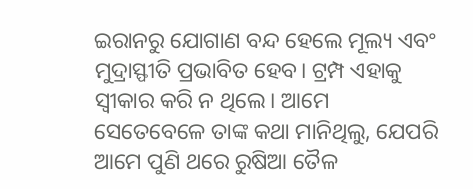ଇରାନରୁ ଯୋଗାଣ ବନ୍ଦ ହେଲେ ମୂଲ୍ୟ ଏବଂ ମୁଦ୍ରାସ୍ଫୀତି ପ୍ରଭାବିତ ହେବ। ଟ୍ରମ୍ପ ଏହାକୁ ସ୍ବୀକାର କରି ନ ଥିଲେ। ଆମେ ସେତେବେଳେ ତାଙ୍କ କଥା ମାନିଥିଲୁ, ଯେପରି ଆମେ ପୁଣି ଥରେ ରୁଷିଆ ତୈଳ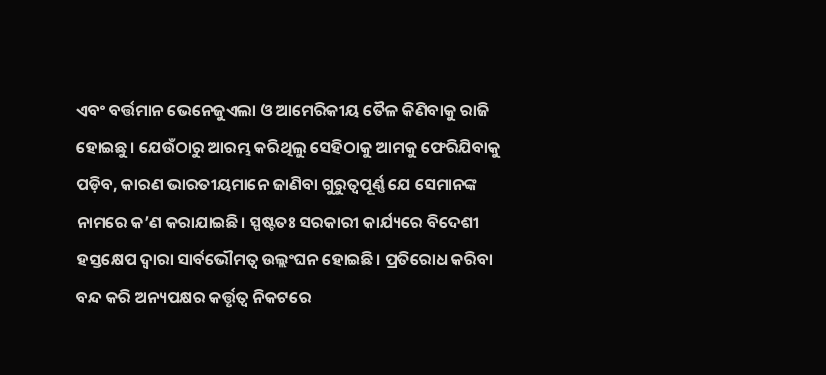ଏବଂ ବର୍ତ୍ତମାନ ଭେନେଜୁଏଲା ଓ ଆମେରିକୀୟ ତୈଳ କିଣିବାକୁ ରାଜି ହୋଇଛୁ। ଯେଉଁଠାରୁ ଆରମ୍ଭ କରିଥିଲୁ ସେହିଠାକୁ ଆମକୁ ଫେରିଯିବାକୁ ପଡ଼ିବ, କାରଣ ଭାରତୀୟମାନେ ଜାଣିବା ଗୁରୁତ୍ୱପୂର୍ଣ୍ଣ ଯେ ସେମାନଙ୍କ ନାମରେ କ’ଣ କରାଯାଇଛି। ସ୍ପଷ୍ଟତଃ ସରକାରୀ କାର୍ଯ୍ୟରେ ବିଦେଶୀ ହସ୍ତକ୍ଷେପ ଦ୍ୱାରା ସାର୍ବଭୌମତ୍ୱ ଉଲ୍ଲଂଘନ ହୋଇଛି। ପ୍ରତିରୋଧ କରିବା ବନ୍ଦ କରି ଅନ୍ୟପକ୍ଷର କର୍ତ୍ତୃତ୍ୱ ନିକଟରେ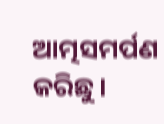ଆତ୍ମସମର୍ପଣ କରିଛୁ।